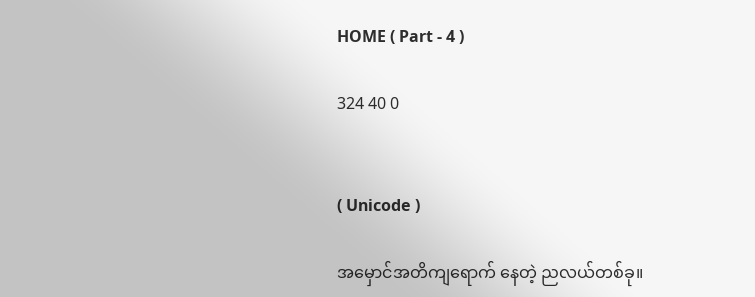HOME ( Part - 4 )

324 40 0


( Unicode )

အမှောင်အတိကျရောက် နေတဲ့ ညလယ်တစ်ခု။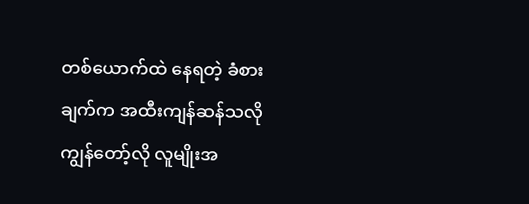တစ်ယောက်ထဲ နေရတဲ့ ခံစားချက်က အထီးကျန်ဆန်သလို ကျွန်တော့်လို လူမျိုးအ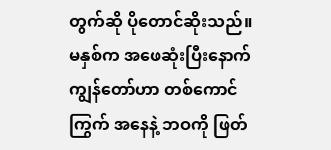တွက်ဆို ပိုတောင်ဆိုးသည်။ မနှစ်က အဖေဆုံးပြီးနောက် ကျွန်တော်ဟာ တစ်ကောင်ကြွက် အနေနဲ့ ဘဝကို ဖြတ်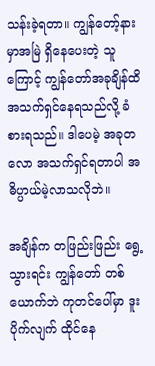သန်းခဲ့ရတာ။ ကျွန်တော့်နားမှာအမြဲ ရှိနေပေးတဲ့ သူကြောင့် ကျွန်တော်အခုချိန်ထိ အသက်ရှင်နေရသည်လို့ ခံစားရသည်။ ဒါပေမဲ့ အခုတလော အသက်ရှင်ရတာပါ အဓိပ္ပာယ်မဲ့လာသလိုဘဲ။

အချိန်က တဖြည်းဖြည်း ရွေ့သွားရင်း ကျွန်တော် တစ်ယောက်ဘဲ ကုတင်ပေါ်မှာ ဒူးပိုက်လျက် ထိုင်နေ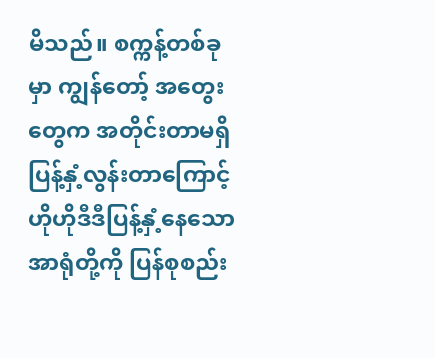မိသည်။ စက္ကန့်တစ်ခုမှာ ကျွန်တော့် အတွေးတွေက အတိုင်းတာမရှိ ပြန့်နှံ့လွန်းတာကြောင့် ဟိုဟိုဒီဒီပြန့်နှံ့နေသော အာရုံတို့ကို ပြန်စုစည်း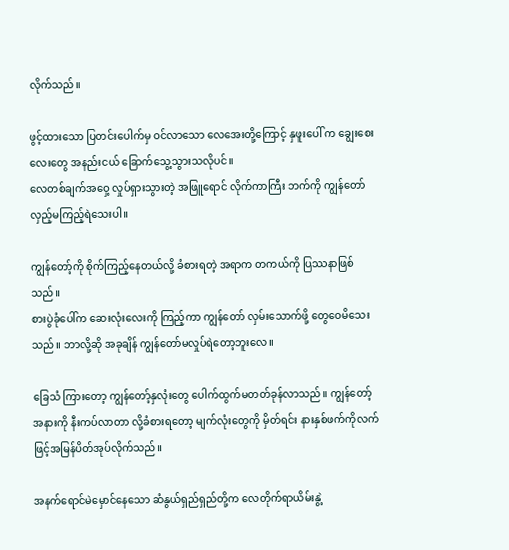လိုက်သည်။

ဖွင့်ထားသော ပြတင်းပေါက်မှ ဝင်လာသော လေအေးတို့ကြောင့် နှဖူးပေါ် က ချွေးစေးလေးတွေ အနည်းငယ် ခြောက်သွေ့သွားသလိုပင်။
လေတစ်ချက်အဝှေ့ လှုပ်ရှားသွားတဲ့ အဖြူရောင် လိုက်ကာကြီး ဘက်ကို ကျွန်တော် လှည့်မကြည့်ရဲသေးပါ။

ကျွန်တော့်ကို စိုက်ကြည့်နေတယ်လို့ ခံစားရတဲ့ အရာက တကယ်ကို ပြဿနာဖြစ်သည်။
စားပွဲခုံပေါ်က ဆေးလုံးလေးကို ကြည့်ကာ ကျွန်တော် လှမ်းသောက်ဖို့ တွေဝေမိသေးသည်။ ဘာလို့ဆို အခုချိန် ကျွန်တော်မလှုပ်ရဲတော့ဘူးလေ။

ခြေသံ ကြားတော့ ကျွန်တော့်နှလုံးတွေ ပေါက်ထွက်မတတ်ခုန်လာသည်။ ကျွန်တော့် အနားကို နီးကပ်လာတာ လို့ခံစားရတော့ မျက်လုံးတွေကို မှိတ်ရင်း နားနှစ်ဖက်ကိုလက်ဖြင့်အမြန်ပိတ်အုပ်လိုက်သည်။

အနက်ရောင်မဲမှောင်နေသော ဆံနွယ်ရှည်ရှည်တို့က လေတိုက်ရာယိမ်းနွဲ့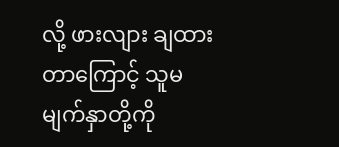လို့ ဖားလျား ချထားတာကြောင့် သူမမျက်နှာတို့ကို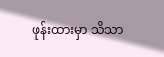ဖုန်းထားမှာ သိသာ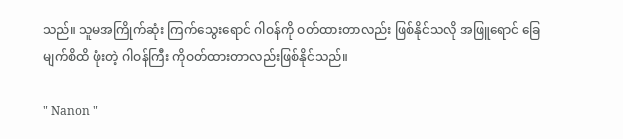သည်။ သူမအကြိုက်ဆုံး ကြက်သွေးရောင် ဂါဝန်ကို ဝတ်ထားတာလည်း ဖြစ်နိုင်သလို အဖြူရောင် ခြေမျက်စိထိ ဖုံးတဲ့ ဂါဝန်ကြီး ကိုဝတ်ထားတာလည်းဖြစ်နိုင်သည်။

" Nanon "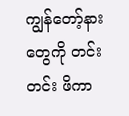ကျွန်တော့်နားတွေကို တင်းတင်း ဖိကာ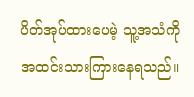ပိတ်အုပ်ထားပေမဲ့ သူ့အသံကို အထင်းသားကြားနေရသည်။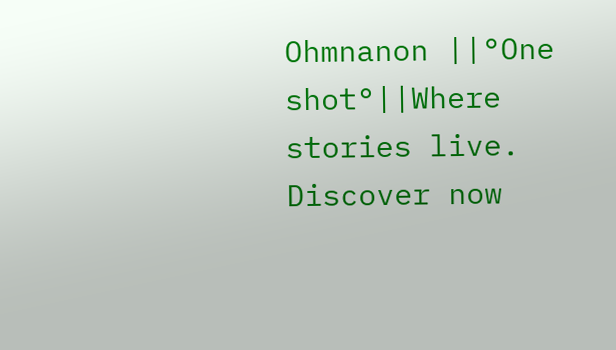Ohmnanon ||°One shot°||Where stories live. Discover now